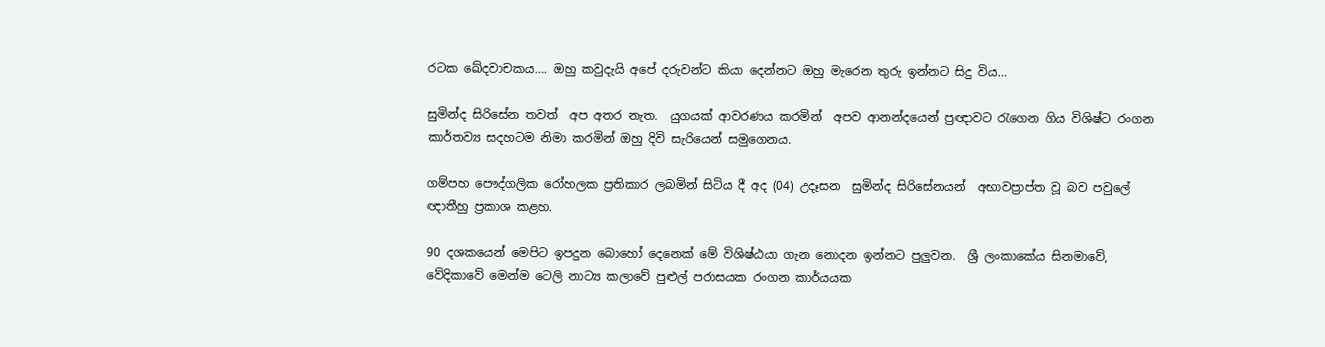රටක ඛේදවාචකය…. ඔහු කවුදැයි අපේ දරුවන්ට කියා දෙන්නට ඔහු මැරෙන තුරු ඉන්නට සිදු විය…

සුමින්ද සිරිසේන තවත්  අප අතර නැත.  යුගයක් ආවරණය කරමින්  අපව ආනන්දයෙන් ප්‍රඥාවට රැගෙන ගිය විශිෂ්ට රංගන කාර්තව්‍ය සදහටම නිමා කරමින් ඔහු දිවි සැරියෙන් සමුගෙනය.

ගම්පහ පෞද්ගලික රෝහලක ප්‍රතිකාර ලබමින් සිටිය දී අද (04) උදෑසන  සුමින්ද සිරිසේනයන්  අභාවප්‍රාප්ත වූ බව පවුලේ ඥාතීහු ප්‍රකාශ කළහ.

90 දශකයෙන් මෙපිට ඉපදුන බොහෝ දෙනෙක් මේ විශිෂ්ඨයා ගැන නොදන ඉන්නට පුලුවන.  ශ්‍රී ලංකාකේය සිනමාවේ, වේදිකාවේ මෙන්ම ටෙලි නාට්‍ය කලාවේ පුළුල් පරාසයක රංගන කාර්යයක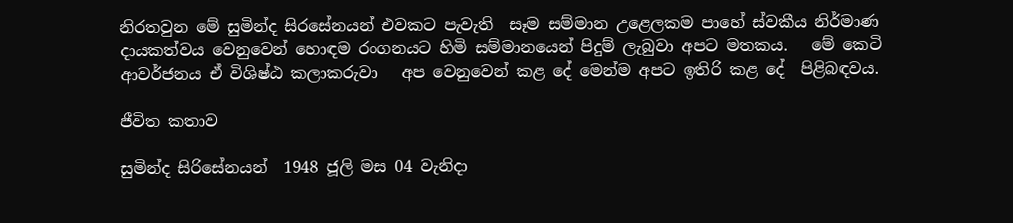නිරතවුන මේ සුමින්ද සිරසේනයන් එවකට පැවැති  සෑම සම්මාන උළෙලකම පාහේ ස්වකීය නිර්මාණ දායකත්වය වෙනුවෙන් හොඳම රංගනයට හිමි සම්මානයෙන් පිදුම් ලැබුවා අපට මතකය.   මේ කෙටි ආවර්ජනය ඒ විශිෂ්ඨ කලාකරුවා   අප වෙනුවෙන් කළ දේ මෙන්ම අපට ඉතිරි කළ දේ  පිළිබඳවය.

ජීවිත කතාව

සුමින්ද සිරිසේනයන්  1948 ජූලි මස 04 වැනිදා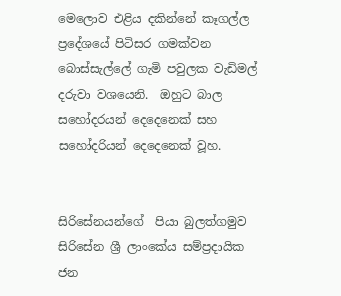මෙලොව එළිය දකින්නේ කෑගල්ල ප්‍රදේශයේ පිටිසර ගමක්වන  බොස්සැල්ලේ ගැමි පවුලක වැඩිමල් දරුවා වශයෙනි.  ඔහුට බාල සහෝදරයන් දෙදෙනෙක් සහ සහෝදරියන් දෙදෙනෙක් වූහ.


සිරිසේනයන්ගේ  පියා බුලත්ගමුව සිරිසේන ශ්‍රී ලාංකේය සම්ප්‍රදායික ජන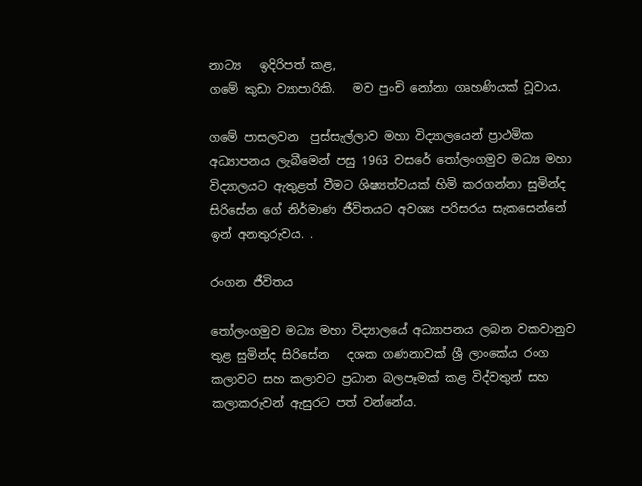නාට්‍ය   ඉදිරිපත් කළ,
ගමේ කුඩා ව්‍යාපාරිකි.   මව පුංචි නෝනා ගෘහණියක් වූවාය.

ගමේ පාසලවන  පුස්සැල්ලාව මහා විද්‍යාලයෙන් ප්‍රාථමික අධ්‍යාපනය ලැබීමෙන් පසු 1963 වසරේ තෝලංගමුව මධ්‍ය මහා විද්‍යාලයට ඇතුළත් වීමට ශිෂ්‍යත්වයක් හිමි කරගන්නා සුමින්ද සිරිසේන ගේ නිර්මාණ ජීවිතයට අවශ්‍ය පරිසරය සැකසෙන්නේ ඉන් අනතුරුවය. .

රංගන ජීවිතය

තෝලංගමුව මධ්‍ය මහා විද්‍යාලයේ අධ්‍යාපනය ලබන වකවානුව තුළ සුමින්ද සිරිසේන   දශක ගණනාවක් ශ්‍රී ලාංකේය රංග කලාවට සහ කලාවට ප්‍රධාන බලපෑමක් කළ විද්වතුන් සහ කලාකරුවන් ඇසුරට පත් වන්නේය.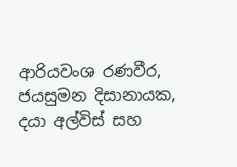ආරියවංශ රණවීර, ජයසුමන දිසානායක, දයා අල්විස් සහ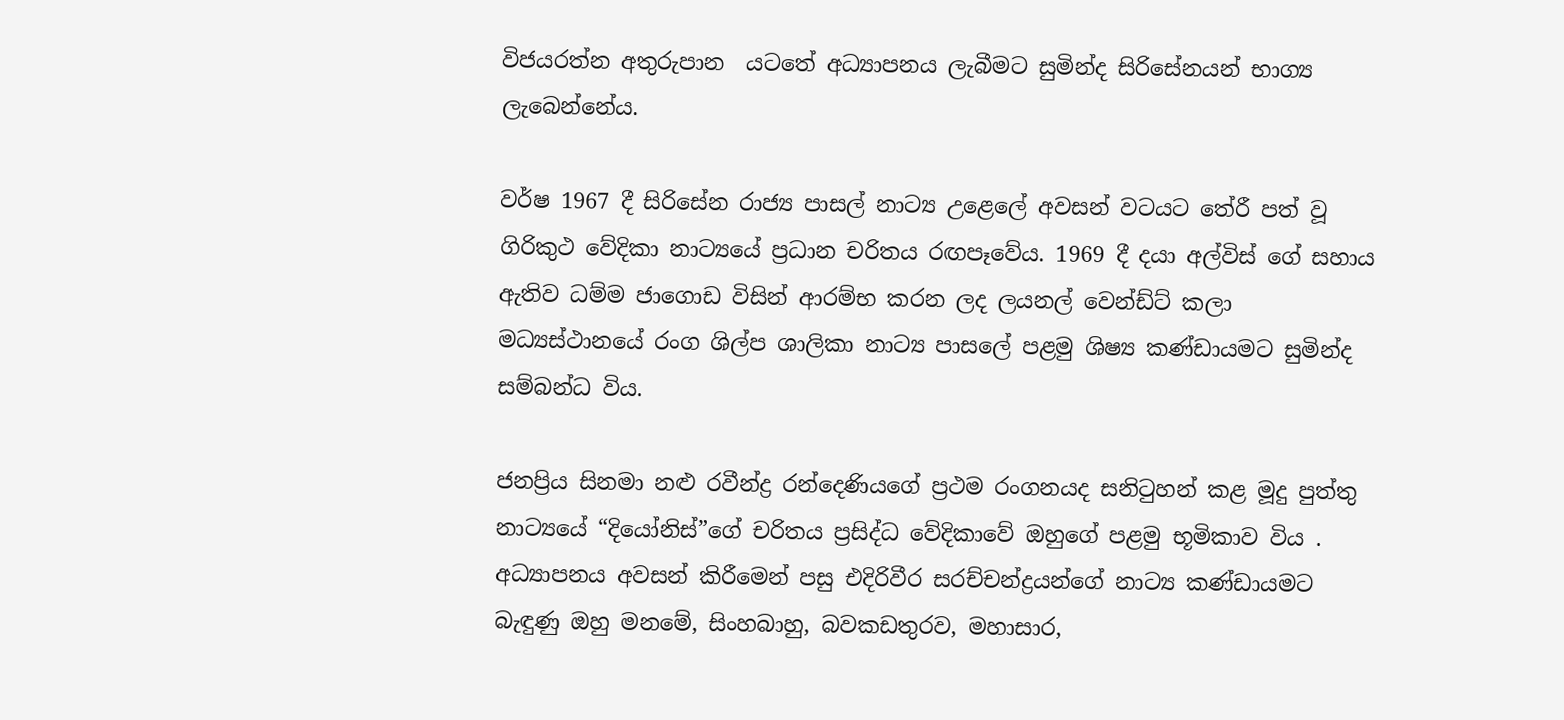විජයරත්න අතුරුපාන  යටතේ අධ්‍යාපනය ලැබීමට සුමින්ද සිරිසේනයන් භාග්‍ය ලැබෙන්නේය.

වර්ෂ 1967 දී සිරිසේන රාජ්‍ය පාසල් නාට්‍ය උළෙලේ අවසන් වටයට තේරී පත් වූ ගිරිකුථ වේදිකා නාට්‍යයේ ප්‍රධාන චරිතය රඟපෑවේය. 1969 දී දයා අල්විස් ගේ සහාය ඇතිව ධම්ම ජාගොඩ විසින් ආරම්භ කරන ලද ලයනල් වෙන්ඩ්ට් කලා මධ්‍යස්ථානයේ රංග ශිල්ප ශාලිකා නාට්‍ය පාසලේ පළමු ශිෂ්‍ය කණ්ඩායමට සුමින්ද  සම්බන්ධ විය.

ජනප්‍රිය සිනමා නළු රවීන්ද්‍ර රන්දෙණියගේ ප්‍රථම රංගනයද සනිටුහන් කළ මූදු පුත්තු නාට්‍යයේ “දියෝනිස්”ගේ චරිතය ප්‍රසිද්ධ වේදිකාවේ ඔහුගේ පළමු භූමිකාව විය . අධ්‍යාපනය අවසන් කිරීමෙන් පසු එදිරිවීර සරච්චන්ද්‍රයන්ගේ නාට්‍ය කණ්ඩායමට බැඳුණු ඔහු මනමේ, සිංහබාහු, බවකඩතුරව, මහාසාර,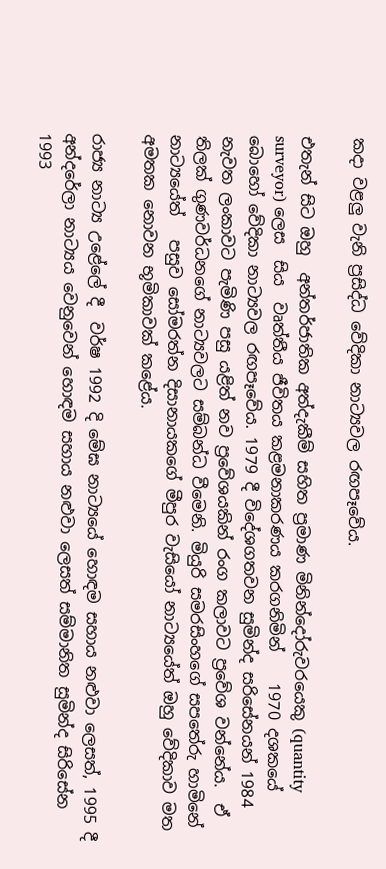කදා වළලු වැනි ප්‍රසිද්ධ වේදිකා නාට්‍යවල රඟපෑවේය.

එතැන් සිට ඔහු  අන්තර්ජාතික අත්දැකීම් සහිත ප්‍රමාණ මිනින්දෝරුවරයෙකු (quantity surveyor) ලෙස  සිය  වෘත්තීය ජීවිතය කළමනාකරණය කරගනිමින්    1970 දශකයේ බොහෝ වේදිකා නාට්‍යවල රඟපෑවේය. 1979 දී විදේශගතවන සුමින්ද සරිසේනයන් 1984 නැවත ලංකාවට පැමිණි පසු යළිත් නව ප්‍රවේශයකින් රංග කලාවට ප්‍රවේශ වන්නේය.  ඒ තිලක් ගුණවර්ධනගේ නාට්‍යවලට සම්බන්ධ වීමෙනි. මියුරි සමරසිංහගේ සපතේරු හාමිනේ නාට්‍යයේත්   පසුව සෝමරත්න දිසානායකගේ මීපුර වැසියෝ නාට්‍යයේත් ඔහු වේදිකාව මත අමතක නොවන භූමිකාවක් කළේය.

රාජ්‍ය නාට්‍ය උළේලේ දී  වර්ෂ 1992 දි මේඝ නාට්‍යයේ හොඳම සහාය නළුවා ලෙසත්, 1995 දී අන්දරේලා නාට්‍යය වෙනුවෙන් හොඳම සහාය නළුවා ලෙසත් සම්මානිත සුමින්ද සිරිසේන  1993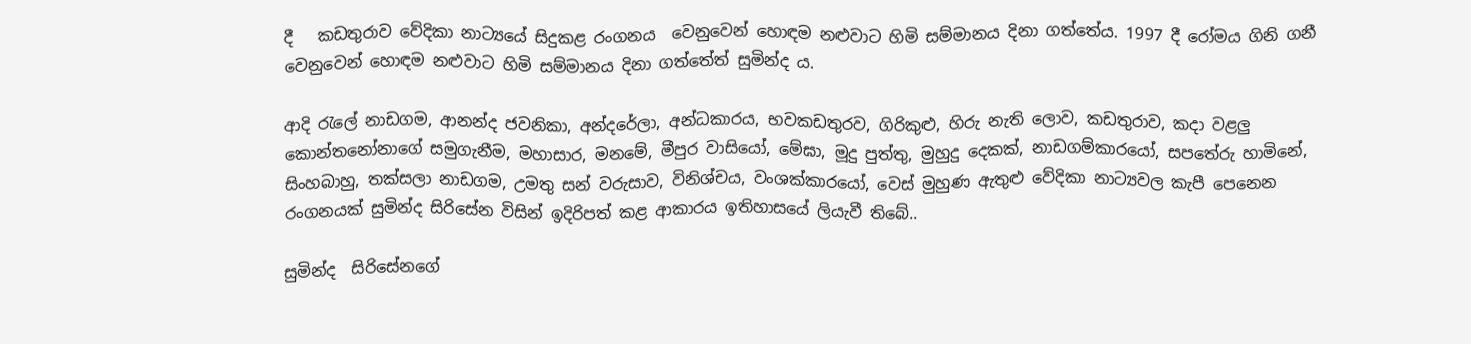දී   කඩතුරාව වේදිකා නාට්‍යයේ සිදුකළ රංගනය  වෙනුවෙන් හොඳම නළුවාට හිමි සම්මානය දිනා ගත්තේය. 1997 දී රෝමය ගිනි ගනී වෙනුවෙන් හොඳම නළුවාට හිමි සම්මානය දිනා ගත්තේත් සුමින්ද ය.

ආදි රැලේ නාඩගම, ආනන්ද ජවනිකා, අන්දරේලා, අන්ධකාරය, භවකඩතුරව, ගිරිකුළු, හිරු නැති ලොව, කඩතුරාව, කදා වළලු
කොන්තනෝනාගේ සමුගැනීම, මහාසාර, මනමේ, මීපුර වාසියෝ, මේඝා, මූදු පුත්තු, මුහුදු දෙකක්, නාඩගම්කාරයෝ, සපතේරු හාමිනේ, සිංහබාහු, තක්සලා නාඩගම, උමතු සන් වරුසාව, විනිශ්චය, වංශක්කාරයෝ, වෙස් මුහුණ ඇතුළු වේදිකා නාට්‍යවල කැපී පෙනෙන රංගනයක් සුමින්ද සිරිසේන විසින් ඉදිරිපත් කළ ආකාරය ඉතිහාසයේ ලියැවී තිබේ..

සුමින්ද  සිරිසේනගේ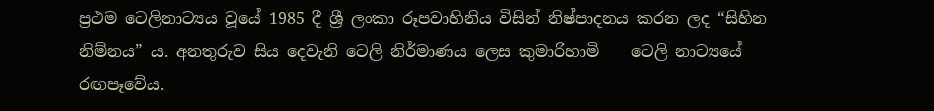ප්‍රථම ටෙලිනාට්‍යය වූයේ 1985 දී ශ්‍රී ලංකා රූපවාහිනිය විසින් නිෂ්පාදනය කරන ලද “සිහින නිම්නය” ය. අනතුරුව සිය දෙවැනි ටෙලි නිර්මාණය ලෙස කුමාරිහාමි    ටෙලි නාට්‍යයේ රඟපෑවේය.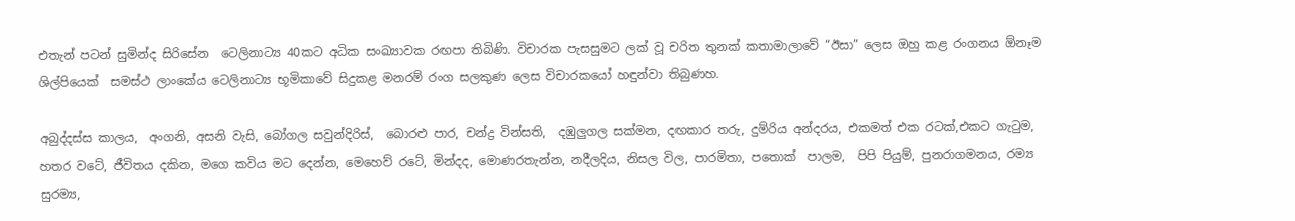එතැන් පටන් සුමින්ද සිරිසේන  ටෙලිනාට්‍ය 40කට අධික සංඛ්‍යාවක රඟපා තිබිණි. විචාරක පැසසුමට ලක් වූ චරිත තුනක් කතාමාලාවේ “ඊසා” ලෙස ඔහු කළ රංගනය ඕනෑම ශිල්පියෙක්  සමස්ථ ලාංකේය ටෙලිනාට්‍ය භූමිකාවේ සිදුකළ මනරම් රංග සලකුණ ලෙස විචාරකයෝ හඳුන්වා තිබුණහ.

අබුද්දස්ස කාලය,  අංගනි, අසනි වැසි, බෝගල සවුන්දිරිස්,  බොරළු පාර, චන්ද්‍ර වින්සති,  දඹුලුගල සක්මන, දඟකාර තරු, දුම්රිය අන්දරය, එකමත් එක රටක්,එකට ගැටුම, හතර වටේ, ජීවිතය දකින, මගෙ කවිය මට දෙන්න, මෙහෙව් රටේ, මින්දද, මොණරතැන්න, නදීලදිය, නිසල විල, පාරමිතා, පතොක්  පාලම,  පිපි පියුම්, පුනරාගමනය, රම්‍ය සුරම්‍ය,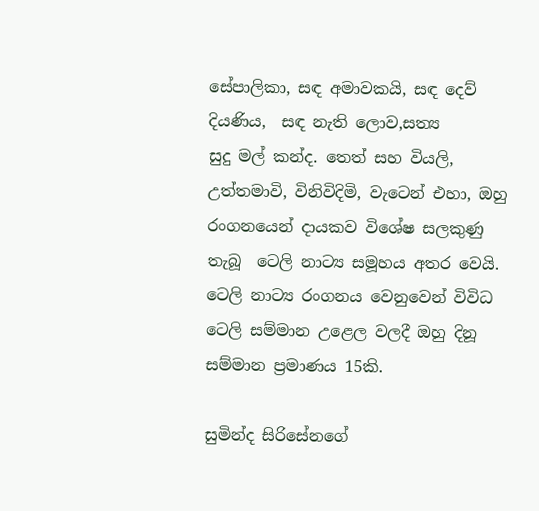සේපාලිකා, සඳ අමාවකයි, සඳ දෙව් දියණිය,  සඳ නැති ලොව,සත්‍ය
සුදු මල් කන්ද. තෙත් සහ වියලි, උත්තමාවි, විනිවිදිමි, වැටෙන් එහා, ඔහු රංගනයෙන් දායකව විශේෂ සලකුණු තැබූ  ටෙලි නාට්‍ය සමූහය අතර වෙයි. ටෙලි නාට්‍ය රංගනය වෙනුවෙන් විවිධ ටෙලි සම්මාන උළෙල වලදී ඔහු දිනූ සම්මාන ප්‍රමාණය 15කි.

සුමින්ද සිරිසේනගේ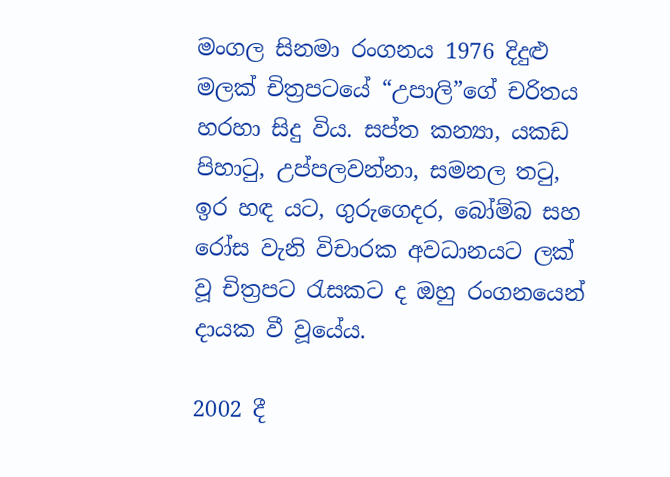මංගල සිනමා රංගනය 1976 දිදුළු මලක් චිත්‍රපටයේ “උපාලි”ගේ චරිතය හරහා සිදු විය. සප්ත කන්‍යා, යකඩ පිහාටු, උප්පලවන්නා, සමනල තටු, ඉර හඳ යට, ගුරුගෙදර, බෝම්බ සහ රෝස වැනි විචාරක අවධානයට ලක් වූ චිත්‍රපට රැසකට ද ඔහු රංගනයෙන් දායක වී වූයේය.

2002 දී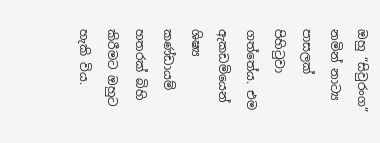ඔහු “සිවුරංග” නමින් නාට්‍ය පාසලක් පිහිටුවා ගත්තේය. එම ඇකඩමියෙන් ශිෂ්‍ය කණ්ඩායම් හතරක් බිහි කිරීමට ඔහුට හැකි විය.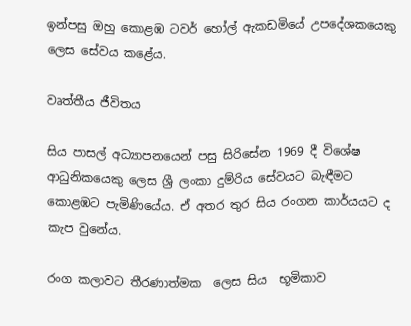ඉන්පසු ඔහු කොළඹ ටවර් හෝල් ඇකඩමියේ උපදේශකයෙකු ලෙස සේවය කළේය.

වෘත්තීය ජීවිතය

සිය පාසල් අධ්‍යාපනයෙන් පසු සිරිසේන 1969 දී විශේෂ ආධුනිකයෙකු ලෙස ශ්‍රී ලංකා දුම්රිය සේවයට බැඳීමට කොළඹට පැමිණියේය. ඒ අතර තුර සිය රංගන කාර්යයට ද කැප වුනේය.

රංග කලාවට තීරණාත්මක  ලෙස සිය  භූමිකාව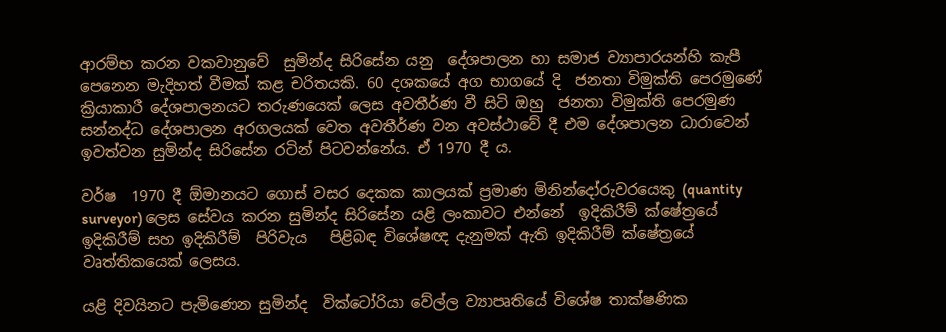ආරම්භ කරන වකවානුවේ  සුමින්ද සිරිසේන යනු  දේශපාලන හා සමාජ ව්‍යාපාරයන්හි කැපී පෙනෙන මැදිහත් වීමක් කළ චරිතයකි. 60 දශකයේ අග භාගයේ දි  ජනතා විමුක්ති පෙරමුණේ  ක්‍රියාකාරී දේශපාලනයට තරුණයෙක් ලෙස අවතීර්ණ වී සිටි ඔහු  ජනතා විමුක්ති පෙරමුණ සන්නද්ධ දේශපාලන අරගලයක් වෙත අවතීර්ණ වන අවස්ථාවේ දී එම දේශපාලන ධාරාවෙන් ඉවත්වන සුමින්ද සිරිසේන රටින් පිටවන්නේය. ඒ 1970 දී ය.

වර්ෂ  1970 දී ඕමානයට ගොස් වසර දෙකක කාලයක් ප්‍රමාණ මිනින්දෝරුවරයෙකු (quantity surveyor) ලෙස සේවය කරන සුමින්ද සිරිසේන යළි ලංකාවට එන්නේ  ඉදිකිරීම් ක්ෂේත්‍රයේ ඉදිකිරීම් සහ ඉදිකිරීම්  පිරිවැය   පිළිබඳ විශේෂඥ දැනුමක් ඇති ඉදිකිරීම් ක්ෂේත්‍රයේ වෘත්තිකයෙක් ලෙසය.

යළි දිවයිනට පැමිණෙන සුමින්ද  වික්ටෝරියා වේල්ල ව්‍යාපෘතියේ විශේෂ තාක්ෂණික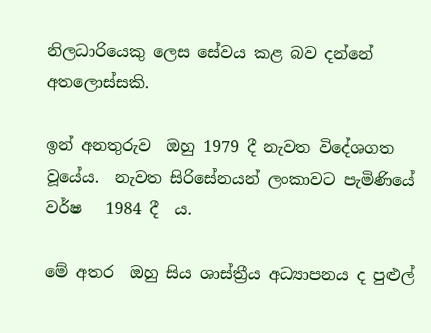නිලධාරියෙකු ලෙස සේවය කළ බව දන්නේ අතලොස්සකි.

ඉන් අනතුරුව  ඔහු 1979 දී නැවත විදේශගත වූයේය.  නැවත සිරිසේනයන් ලංකාවට පැමිණියේ වර්ෂ   1984 දී  ය.

මේ අතර  ඔහු සිය ශාස්ත්‍රීය අධ්‍යාපනය ද පුළුල්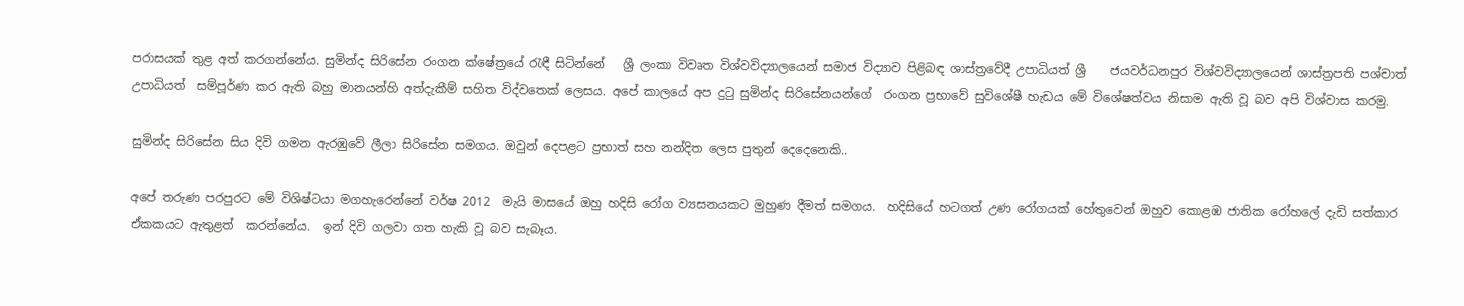පරාසයක් තුළ අත් කරගන්නේය. සුමින්ද සිරිසේන රංගන ක්ෂේත්‍රයේ රැඳී සිටින්නේ   ශ්‍රී ලංකා විවෘත විශ්වවිද්‍යාලයෙන් සමාජ විද්‍යාව පිළිබඳ ශාස්ත්‍රවේදී උපාධියත් ශ්‍රී    ජයවර්ධනපුර විශ්වවිද්‍යාලයෙන් ශාස්ත්‍රපති පශ්චාත්  උපාධියත්  සම්පූර්ණ කර ඇති බහු මානයන්හි අත්දැකීම් සහිත විද්වතෙක් ලෙසය. අපේ කාලයේ අප දුටු සුමින්ද සිරිසේනයන්ගේ  රංගන ප්‍රභාවේ සුවිශේෂී හැඩය මේ විශේෂත්වය නිසාම ඇති වූ බව අපි විශ්වාස කරමු.

සුමින්ද සිරිසේන සිය දිවි ගමන ඇරඹුවේ ලීලා සිරිසේන සමගය. ඔවුන් දෙපළට ප්‍රභාත් සහ නන්දිත ලෙස පුතුන් දෙදෙනෙකි..

අපේ තරුණ පරපුරට මේ විශිෂ්ටයා මගහැරෙන්නේ වර්ෂ 2012  මැයි මාසයේ ඔහු හදිසි රෝග ව්‍යසනයකට මුහුණ දීමත් සමගය.  හදිසියේ හටගත් උණ රෝගයක් හේතුවෙන් ඔහුව කොළඹ ජාතික රෝහලේ දැඩි සත්කාර ඒකකයට ඇතුළත්  කරන්නේය.  ඉන් දිවි ගලවා ගත හැකි වූ බව සැබෑය.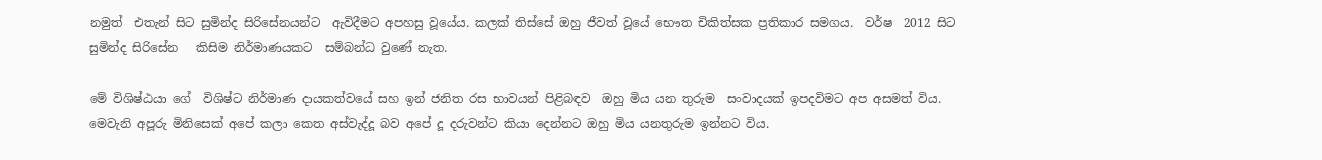නමුත්  එතැන් සිට සුමින්ද සිරිසේනයන්ට  ඇවිදීමට අපහසු වූයේය. කලක් තිස්සේ ඔහු ජීවත් වූයේ භෞත චිකිත්සක ප්‍රතිකාර සමගය.  වර්ෂ  2012 සිට සුමින්ද සිරිසේන   කිසිම නිර්මාණයකට  සම්බන්ධ වුණේ නැත.

මේ විශිෂ්ඨයා ගේ  විශිෂ්ට නිර්මාණ දායකත්වයේ සහ ඉන් ජනිත රස භාවයන් පිළිබඳව  ඔහු මිය යන තුරුම  සංවාදයක් ඉපදවිමට අප අසමත් විය. මෙවැනි අපූරු මිනිසෙක් අපේ කලා කෙත අස්වැද්දූ බව අපේ දූ දරුවන්ට කියා දෙන්නට ඔහු මිය යනතුරුම ඉන්නට විය.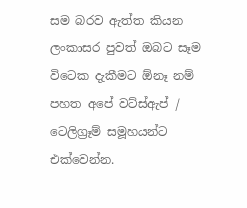සම බරව ඇත්ත කියන ලංකාසර පුවත් ඔබට සෑම විටෙක දැකීමට ඕනෑ නම් පහත අපේ වට්ස්ඇප් / ටෙලිග්‍රෑම් සමූහයන්ට එක්වෙන්න.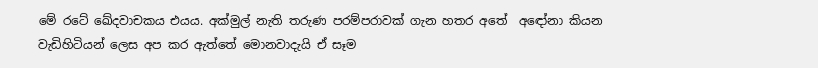මේ රටේ ඛේදවාචකය එයය. අක්මුල් නැති තරුණ පරම්පරාවක් ගැන හතර අතේ  අඳෝනා කියන වැඩිහිටියන් ලෙස අප කර ඇත්තේ මොනවාදැයි ඒ සෑම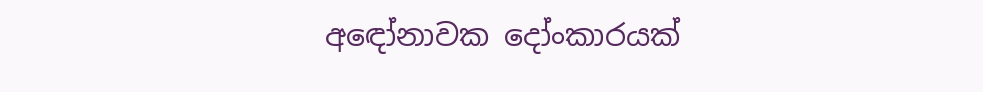අඳෝනාවක දෝංකාරයක්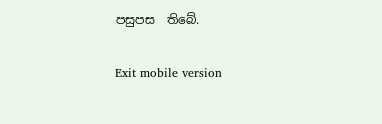පසුපස  තිබේ.

Exit mobile version